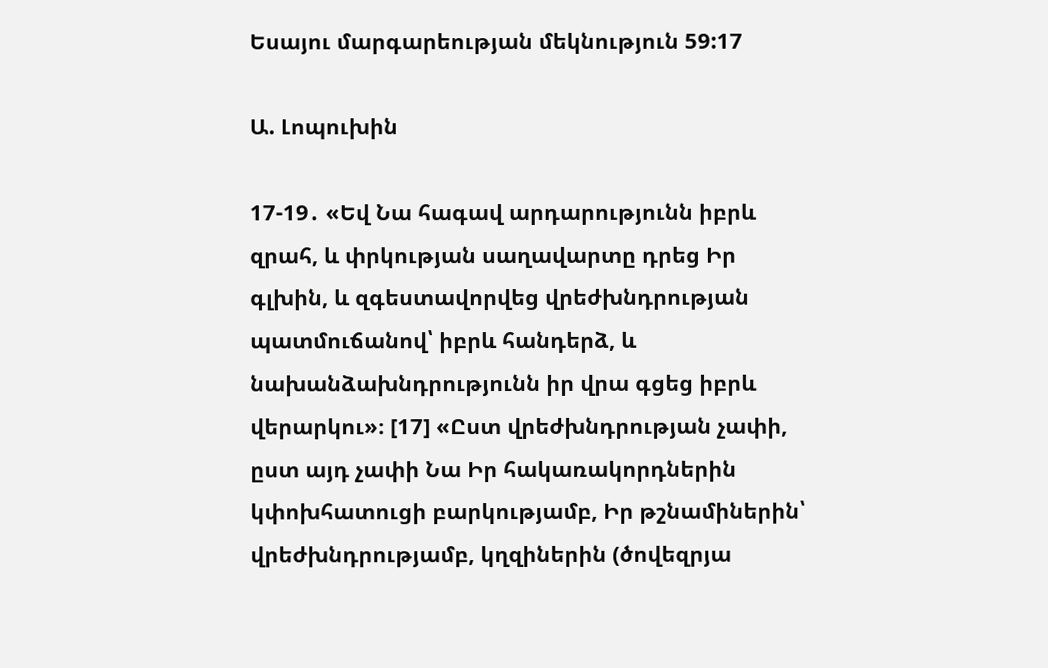Եսայու մարգարեության մեկնություն 59:17

Ա. Լոպուխին

17-19․ «Եվ Նա հագավ արդարությունն իբրև զրահ, և փրկության սաղավարտը դրեց Իր գլխին, և զգեստավորվեց վրեժխնդրության պատմուճանով՝ իբրև հանդերձ, և նախանձախնդրությունն իր վրա գցեց իբրև վերարկու»։ [17] «Ըստ վրեժխնդրության չափի, ըստ այդ չափի Նա Իր հակառակորդներին կփոխհատուցի բարկությամբ, Իր թշնամիներին՝ վրեժխնդրությամբ, կղզիներին (ծովեզրյա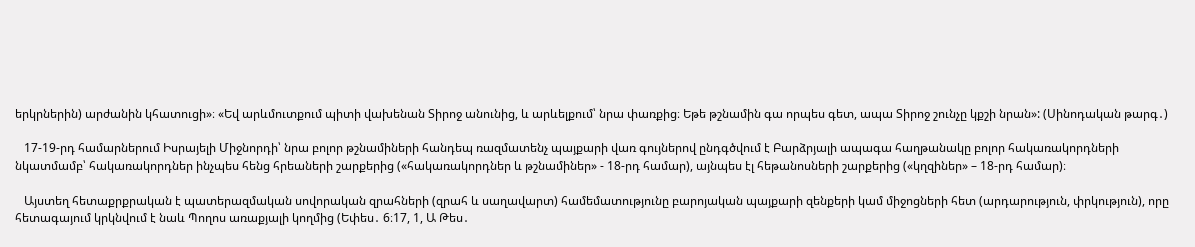երկրներին) արժանին կհատուցի»։ «Եվ արևմուտքում պիտի վախենան Տիրոջ անունից, և արևելքում՝ նրա փառքից։ Եթե թշնամին գա որպես գետ, ապա Տիրոջ շունչը կքշի նրան»: (Սինոդական թարգ․)

   17-19-րդ համարներում Իսրայելի Միջնորդի՝ նրա բոլոր թշնամիների հանդեպ ռազմատենչ պայքարի վառ գույներով ընդգծվում է Բարձրյալի ապագա հաղթանակը բոլոր հակառակորդների նկատմամբ՝ հակառակորդներ ինչպես հենց հրեաների շարքերից («հակառակորդներ և թշնամիներ» - 18-րդ համար), այնպես էլ հեթանոսների շարքերից («կղզիներ» – 18-րդ համար)։

   Այստեղ հետաքրքրական է պատերազմական սովորական զրահների (զրահ և սաղավարտ) համեմատությունը բարոյական պայքարի զենքերի կամ միջոցների հետ (արդարություն, փրկություն), որը հետագայում կրկնվում է նաև Պողոս առաքյալի կողմից (Եփես․ 6։17, 1, Ա Թես․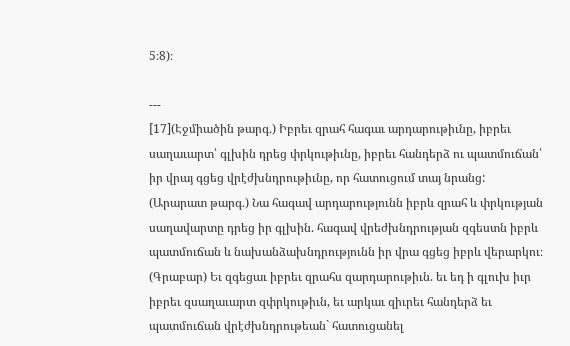5։8)։

---
[17](Էջմիածին թարգ․) Իբրեւ զրահ հագաւ արդարութիւնը, իբրեւ սաղաւարտ՝ գլխին դրեց փրկութիւնը, իբրեւ հանդերձ ու պատմուճան՝ իր վրայ գցեց վրէժխնդրութիւնը, որ հատուցում տայ նրանց:
(Արարատ թարգ․) Նա հագավ արդարությունն իբրև զրահ և փրկության սաղավարտը դրեց իր գլխին. հագավ վրեժխնդրության զգեստն իբրև պատմուճան և նախանձախնդրությունն իր վրա գցեց իբրև վերարկու։
(Գրաբար) Եւ զգեցաւ իբրեւ զրահս զարդարութիւն. եւ եդ ի գլուխ իւր իբրեւ զսաղաւարտ զփրկութիւն, եւ արկաւ զիւրեւ հանդերձ եւ պատմուճան վրէժխնդրութեան` հատուցանել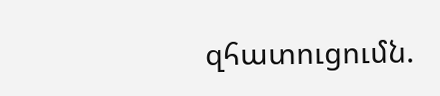զհատուցումն.